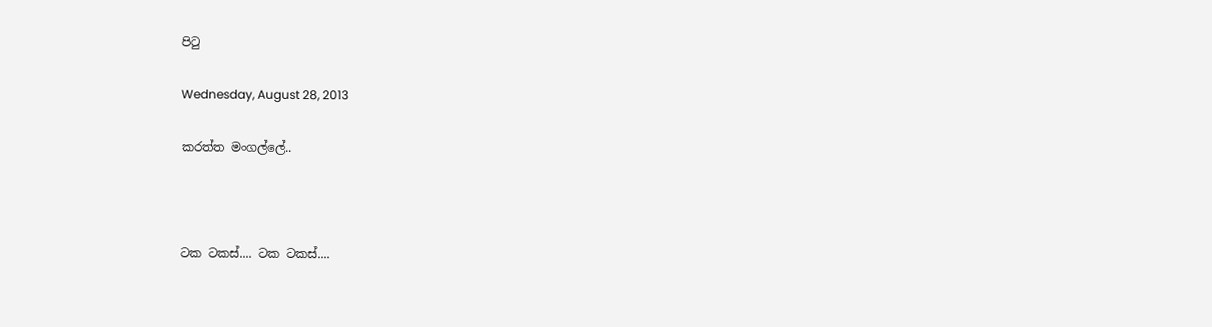පිටු

Wednesday, August 28, 2013

කරත්ත මංගල්ලේ..



ටක ටකස්.... ටක ටකස්....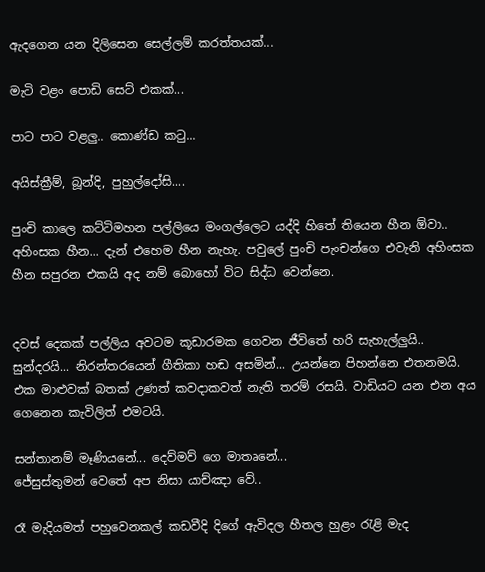ඇදගෙන යන දිලිසෙන සෙල්ලම් කරත්තයක්...

මැටි වළං පොඩි සෙට් එකක්...

පාට පාට වළලු.. කොණ්ඩ කටු...

අයිස්ක්‍රීම්, බූන්දි, පුහුල්දෝසි....

පුංචි කාලෙ කට්ටිමහන පල්ලියෙ මංගල්ලෙට යද්දි හිතේ තියෙන හීන ඕවා.. අහිංසක හීන... දැන් එහෙම හීන නැහැ. පවුලේ පුංචි පැංචන්ගෙ එවැනි අහිංසක හීන සපුරන එකයි අද නම් බොහෝ විට සිද්ධ වෙන්නෙ.


දවස් දෙකක් පල්ලිය අවටම කූඩාරමක ගෙවන ජීවිතේ හරි සැහැල්ලුයි.. සුන්දරයි... නිරන්තරයෙන් ගීතිකා හඬ අසමින්... උයන්නෙ පිහන්නෙ එතනමයි. එක මාළුවක් බතක් උණත් කවදාකවත් නැති තරම් රසයි. වාඩියට යන එන අය ගෙනෙන කැවිලිත් එමටයි.

සන්තානම් මෑණියනේ... දෙව්මව් ගෙ මාතෘනේ...
ජේසුස්තුමන් වෙතේ අප නිසා යාච්ඤා වේ..

රෑ මැදියමත් පහුවෙනකල් කඩවීදි දිගේ ඇවිදල හීතල හුළං රැළි මැද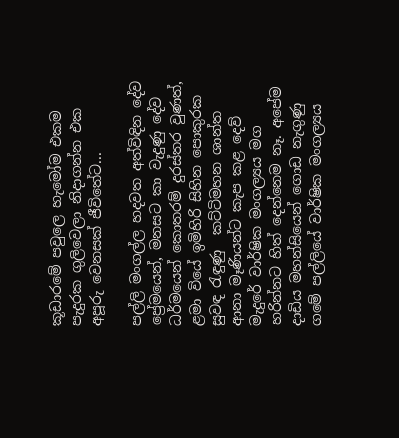කූඩාරමේ පවුලෙ හැමෝම එකම පැදුරක ගුලිවෙලා නිදාගන්න එක අපූරු වෙනසක් ජීවිතේට...

පල්ලි මංගල්ල හදවත අත්විඳින දේව ප්‍රේමයෙන්, මනසට කා වැදුණු දේව ධර්මයෙන් කොතරම් දුරස්තර වුණත්,  ළමා වියේ ඉමිහිරි සිහින පොකුරක සුවඳ රැඳුණු  කට්ටිමහන ශාන්ත ආනා මෑණියන්ට කැප කළ දෙව් මැදුරේ වාර්ෂික මංගල්‍යය මග හරින්නට හිත් දෙන්නෙම නෑ. අපේම දාඩිය මහන්සියෙන් ගොඩ නැගුණු ගමේ පල්ලියේ වාර්ෂික මංගල්‍යය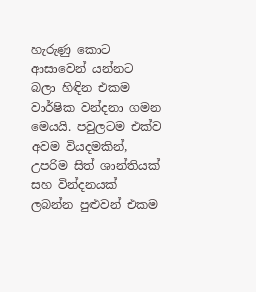හැරුණු කොට ආසාවෙන් යන්නට බලා හිඳින එකම වාර්ෂික වන්දනා ගමන මෙයයි. පවුලටම එක්ව අවම වියදමකින්, උපරිම සිත් ශාන්තියක් සහ වින්දනයක් ලබන්න පුළුවන් එකම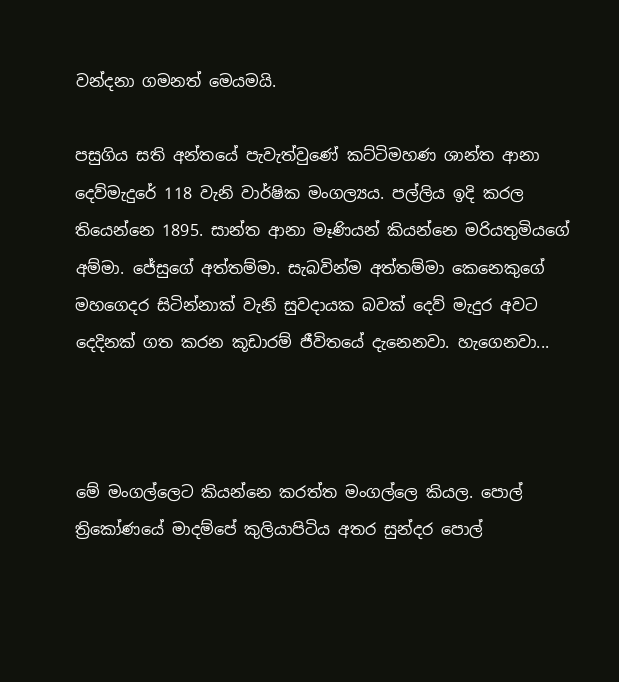වන්දනා ගමනත් මෙයමයි.

පසුගිය සති අන්‍තයේ පැවැත්වුණේ කට්ටිමහණ ශාන්ත ආනා දෙව්මැදුරේ 118 වැනි වාර්ෂික මංගල්‍යය. පල්ලිය ඉදි කරල තියෙන්නෙ 1895. සාන්ත ආනා මෑණියන් කියන්නෙ මරියතුමියගේ අම්මා. ජේසුගේ අත්තම්මා. සැබවින්ම අත්තම්මා කෙනෙකුගේ මහගෙදර සිටින්නාක් වැනි සුවදායක බවක් දෙව් මැදුර අවට දෙදිනක් ගත කරන කූඩාරම් ජීවිතයේ දැනෙනවා. හැගෙනවා...



මේ මංගල්ලෙට කියන්නෙ කරත්ත මංගල්ලෙ කියල. පොල් ත්‍රිකෝණයේ මාදම්පේ කුලියාපිටිය අතර සුන්දර පොල්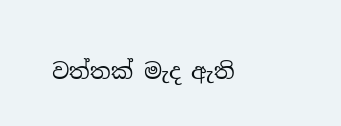වත්තක් මැද ඇති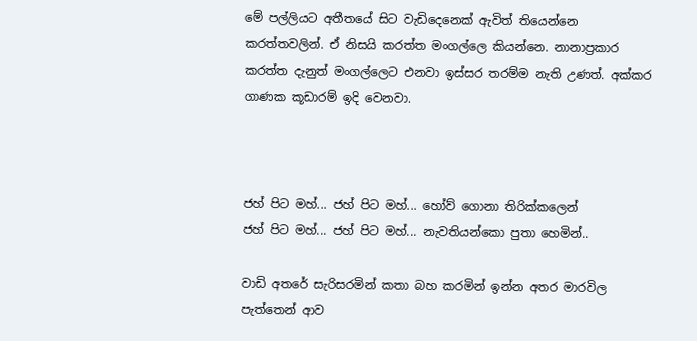මේ පල්ලියට අතීතයේ සිට වැඩිදෙනෙක් ඇවිත් තියෙන්නෙ කරත්තවලින්. ඒ නිසයි කරත්ත මංගල්ලෙ කියන්නෙ. නානාප්‍රකාර කරත්ත දැනුත් මංගල්ලෙට එනවා ඉස්සර තරම්ම නැති උණත්. අක්කර ගාණක කූඩාරම් ඉදි වෙනවා.



ජහ් පිට මහ්... ජහ් පිට මහ්... හෝව් ගොනා තිරික්කලෙන්
ජහ් පිට මහ්... ජහ් පිට මහ්... නැවතියන්කො පුතා හෙමින්..

වාඩි අතරේ සැරිසරමින් කතා බහ කරමින් ඉන්න අතර මාරවිල පැත්තෙන් ආව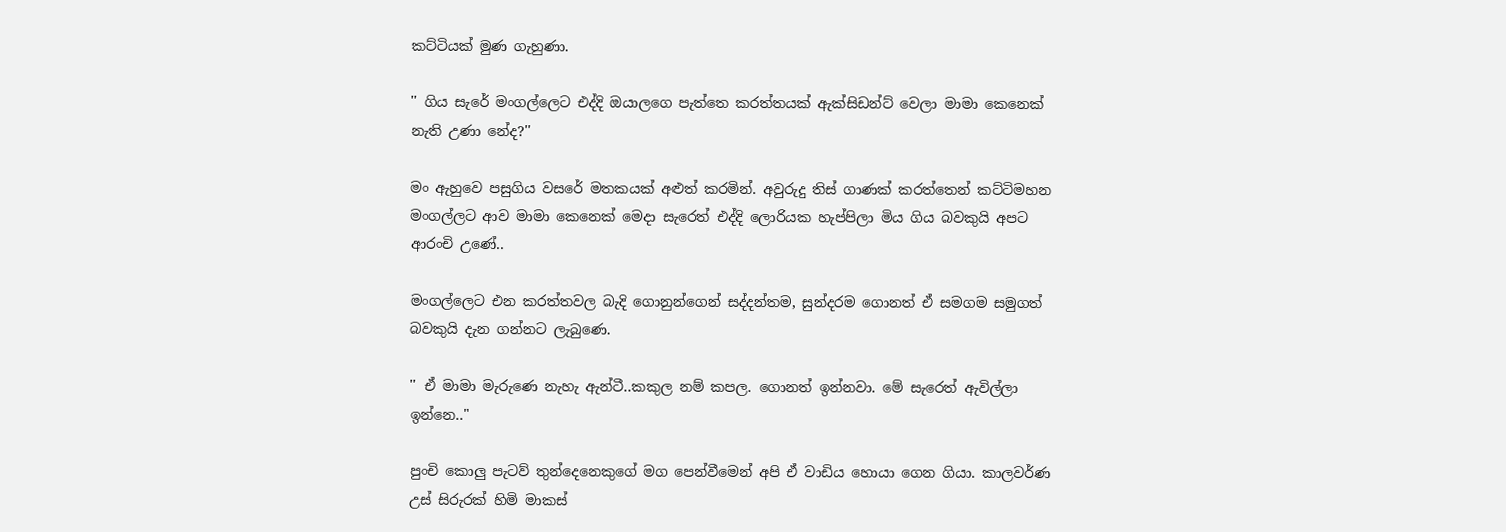කට්ටියක් මුණ ගැහුණා.

'' ගිය සැරේ මංගල්ලෙට එද්දි ඔයාලගෙ පැත්තෙ කරත්තයක් ඇක්සිඩන්ට් වෙලා මාමා කෙනෙක් නැති උණා නේද?''

මං ඇහුවෙ පසුගිය වසරේ මතකයක් අළුත් කරමින්. අවුරුදු තිස් ගාණක් කරත්තෙන් කට්ටිමහන මංගල්ලට ආව මාමා කෙනෙක් මෙදා සැරෙත් එද්දි ලොරියක හැප්පිලා මිය ගිය බවකුයි අපට ආරංචි උණේ..

මංගල්ලෙට එන කරත්තවල බැදි ගොනුන්ගෙන් සද්දන්තම, සුන්දරම ගොනත් ඒ සමගම සමුගත් බවකුයි දැන ගන්නට ලැබුණෙ.

'' ඒ මාමා මැ‍රුණෙ නැහැ ඇන්ටී..කකුල නම් කපල. ගොනත් ඉන්නවා. මේ සැරෙත් ඇවිල්ලා ඉන්නෙ.."

පුංචි කොලු පැටව් තුන්දෙනෙකුගේ මග පෙන්වීමෙන් අපි ඒ වාඩිය හොයා ගෙන ගියා. කාලවර්ණ උස් සිරුරක් හිමි මාකස්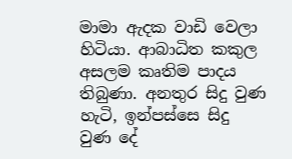මාමා ඇදක වාඩි වෙලා හිටියා. ආබාධිත කකුල අසලම කෘතිම පාදය තිබුණා. අනතුර සිදු වුණ හැටි, ඉන්පස්සෙ සිදු වුණ දේ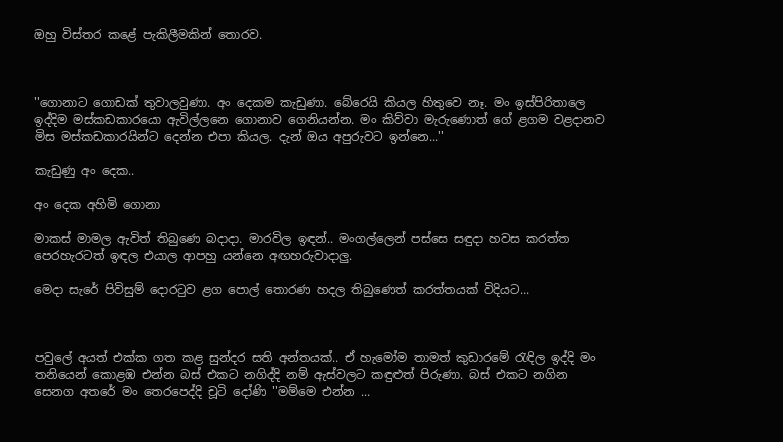ඔහු විස්තර කළේ පැකිලීමකින් තොරව.



''ගොනාට ගොඩක් තුවාලවුණා. අං දෙකම කැඩුණා. බේරෙයි කියල හිතුවෙ නෑ. මං ඉස්පිරිතාලෙ ඉද්දිම මස්කඩකාරයො ඇවිල්ලනෙ ගොනාව ගෙනියන්න. මං කිව්වා මැ‍රුණොත් ගේ ළගම වළදානව මිස මස්කඩකාරයින්ට දෙන්න එපා කියල. දැන් ඔය අපුරුවට ඉන්නෙ...''

කැඩුණු අං‍ දෙක..

අං දෙක අහිමි ගොනා

මාකස් මාමල ඇවිත් තිබුණෙ බදාදා. මාරවිල ඉඳන්.. මංගල්ලෙන් පස්සෙ සඳුදා හවස කරත්ත පෙරහැරටත් ඉඳල එයාල ආපහු යන්නෙ අඟහරුවාදාලු.

මෙදා සැරේ පිවිසුම් දොරටුව ළග පොල් තොරණ හදල තිබුණෙත් කරත්තයක් විදියට...



පවුලේ අයත් එක්ක ගත කළ සුන්දර සති අන්තයක්.. ඒ හැමෝම තාමත් කුඩාරමේ රැඳිල ඉද්දි මං තනියෙන් කොළඹ එන්න බස් එකට නගිද්දි නම් ඇස්වලට කඳුළුත් පිරුණා. බස් එකට නගින සෙනග අතරේ මං තෙරපෙද්දි චූටි දෝණි ''මම්මෙ එන්න ...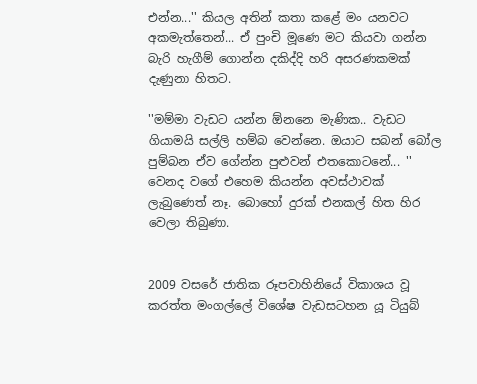එන්න...'' කියල අතින් කතා කළේ මං යනවට අකමැත්තෙන්... ඒ පුංචි මූණෙ මට කියවා ගන්න බැරි හැගීම් ගොන්න දකිද්දි හරි අසරණකමක් දැණුනා හිතට.

''මම්මා ‍වැඩට යන්න ඕනනෙ මැණික.. වැඩට ගියාමයි සල්ලි හම්බ වෙන්නෙ. ඔයාට සබන් බෝල පුම්බන ඒව ගේන්න පුළුවන් එතකොටනේ... '' වෙනද වගේ එහෙම කියන්න අවස්ථාවක් ලැබුණෙත් නෑ. බොහෝ දුරක් එනකල් හිත හිර වෙලා තිබුණා.


2009 වසරේ ජාතික රූපවාහිනියේ විකාශය වූ කරත්ත මංගල්ලේ විශේෂ වැඩසටහන යූ ටියුබ්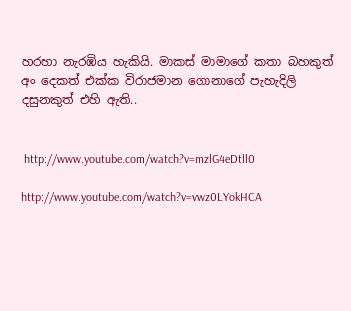හරහා නැරඹිය හැකියි. මාකස් මාමාගේ කතා බහකුත් අං දෙකත් එක්ක විරාජමාන ගොනාගේ පැහැදිලි දසුනකුත් එහි ඇති..


 http://www.youtube.com/watch?v=mzlG4eDtll0

http://www.youtube.com/watch?v=vwz0LYokHCA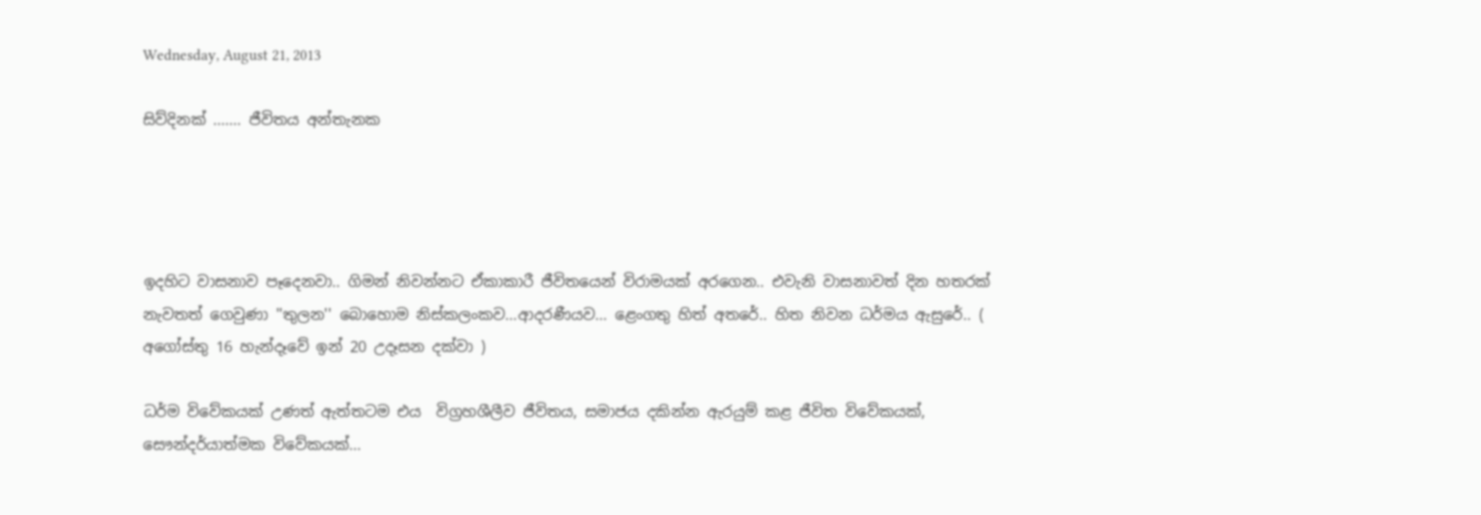Wednesday, August 21, 2013

සිව්දිනක් ....... ජීවිතය අන්තැනක




ඉදහිට වාසනාව පෑදෙනවා.. ගිමන් නිවන්නට ඒකාකාරී ජීවිතයෙන් විරාමයක් අරගෙන.. එවැනි වාසනාවත් දින හතරක් නැවතත් ගෙවුණා ''තුලන'' බොහොම නිස්කලංකව...ආදරණීයව... ළෙංගතු හිත් අ‍තරේ.. හිත නිවන ධර්මය ඇසුරේ.. ( අගෝස්තු 16 හැන්දෑවේ ඉන් 20 උදෑසන දක්වා )

ධර්ම විවේකයක් උණත් ඇත්තටම එය  විග්‍රහශීලීව ජීවිතය, සමාජය දකින්න ඇරයුම් කළ ජීවිත විවේකයක්, සෞන්දර්යාත්මක විවේකයක්...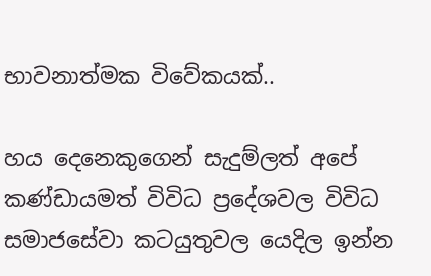භාවනාත්මක විවේකයක්..

හය දෙනෙකුගෙන් සැදුම්ලත් අපේ කණ්ඩායමත් විවිධ ප්‍රදේශවල විවිධ සමාජසේවා කටයුතුවල යෙදිල ඉන්න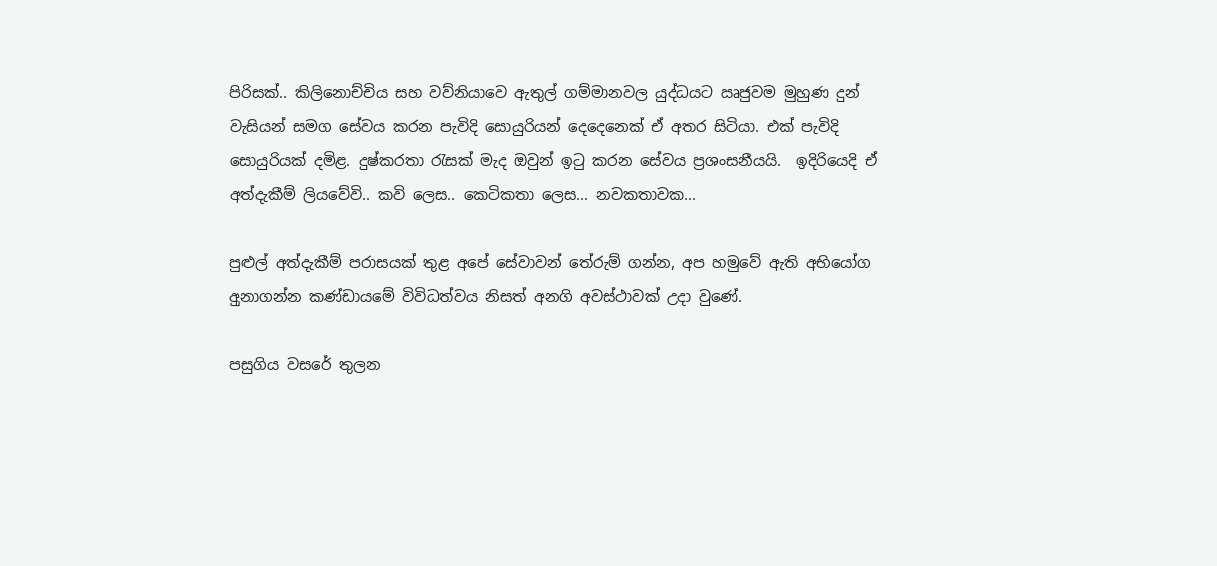පිරිසක්.. කිලිනොච්චිය සහ වව්නි‍යාවෙ ඇතුල් ගම්මානවල යුද්ධයට ඍජුවම මුහුණ දුන් වැසියන් සමග සේවය කරන පැවිදි සොයුරියන් දෙදෙනෙක් ඒ අතර සිටියා. එක් පැවිදි සොයුරියක් දමිළ. දුෂ්කරතා රැසක් මැද ඔවුන් ඉටු කරන සේවය ප්‍රශංසනීයයි.  ඉදිරියෙදි ඒ අත්දැකීම් ලියවේවි.. කවි ලෙස.. කෙටිකතා ලෙස... නවකතාවක...

පුළුල් අත්දැකීම් පරාසයක් තුළ අපේ සේවාවන් තේරුම් ගන්න, අප හමුවේ ඇති අභියෝග අුනාගන්න කණ්ඩායමේ විවිධත්වය නිසත් අනගි අවස්ථාවක් උදා වුණේ.

පසුගිය වසරේ තුලන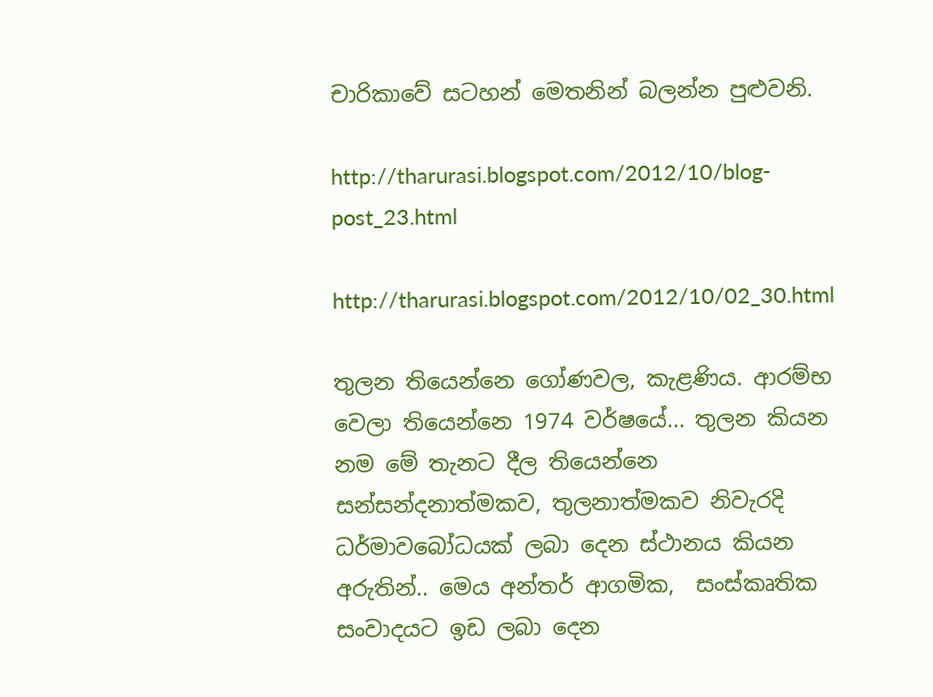චාරිකාවේ සටහන් මෙතනින් බලන්න පුළුවනි.

http://tharurasi.blogspot.com/2012/10/blog-post_23.html

http://tharurasi.blogspot.com/2012/10/02_30.html

තුලන තියෙන්නෙ ගෝණවල, කැළණිය. ආරම්භ වෙලා තියෙන්නෙ 1974 වර්ෂයේ... තුලන කියන නම ‍මේ තැනට දීල තියෙන්නෙ සන්සන්දනාත්මකව, තුලනාත්මකව නිවැරදි ධර්මාවබෝධයක් ලබා දෙන ස්ථානය කියන අරුතින්.. මෙය අන්තර් ආගමික,  සංස්කෘතික සංවාදයට ඉඩ ලබා දෙන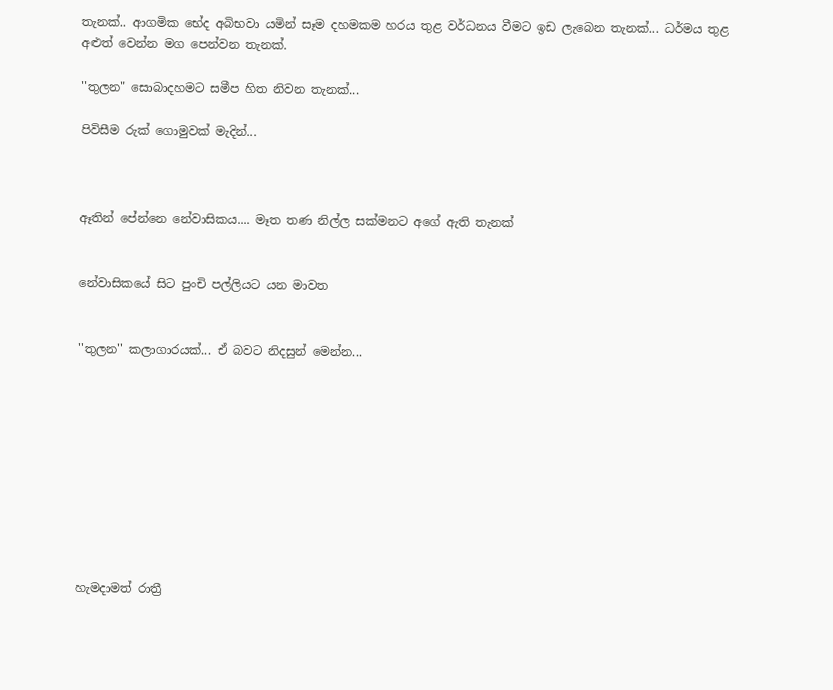තැනක්.. ආගමික භේද අබිභවා යමින් සෑම දහමකම හරය තුළ වර්ධනය වීමට ඉඩ ලැබෙන තැනක්... ධර්මය තුළ අළුත් වෙන්න මග පෙන්වන තැනක්.

''තුලන" සොබාදහමට සමීප හිත නිවන තැනක්...

පිවිසීම රුක් ගොමුවක් මැදින්...



ඈතින් පේන්නෙ නේවාසිකය.... මෑත තණ නිල්ල සක්මනට අ‍‍ගේ ඇති තැනක්


නේවාසිකයේ සිට පුංචි පල්ලියට යන මාවත


''තුලන'' කලාගාරයක්... ඒ බවට නිදසුන් මෙන්න...










හැමදාමත් රාත්‍රී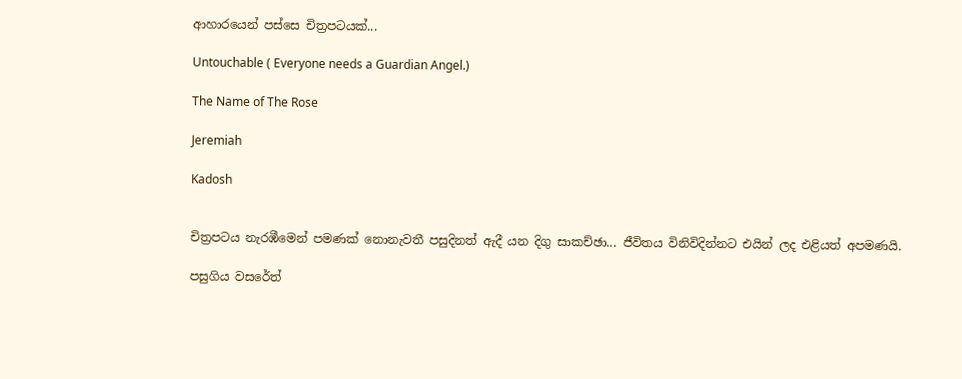ආහාරයෙන් පස්සෙ චිත්‍රපටයක්...

Untouchable ( Everyone needs a Guardian Angel.)

The Name of The Rose

Jeremiah

Kadosh


චිත්‍රපටය නැරඹීමෙන් පමණක් නොනැවතී පසුදිනත් ඇදී යන දිගු සාකච්ඡා... ජීවිතය විනිවිදින්නට එයින් ලද එළියත් අපමණයි.

පසුගිය වසරේත්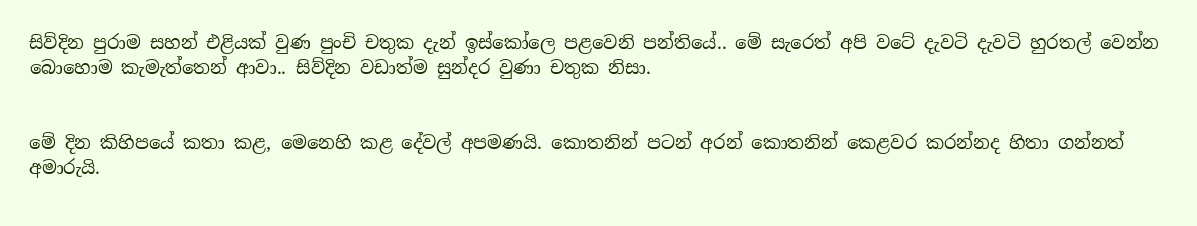සිව්දින පුරාම සහන් එළියක් වුණ පුංචි චතුක දැන් ඉස්කෝලෙ පළවෙනි පන්තියේ.. මේ සැරෙත් අපි වටේ දැවටි දැවටි හුරතල් වෙන්න බොහොම කැමැත්තෙන් ආ‍වා.. සිව්දින වඩාත්ම සුන්දර වුණා චතුක නිසා.


මේ දින කිහිපයේ කතා කළ, මෙනෙහි කළ දේවල් අපමණයි. කොතනින් පටන් අරන් කොතනින් කෙළවර කරන්නද හිතා ගන්නත් අමාරුයි.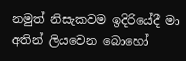නමුත් නිසැකවම ඉදිරියේදී මා අතින් ලියවෙන බොහෝ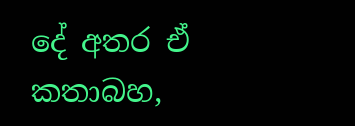දේ අතර ඒ කතාබහ,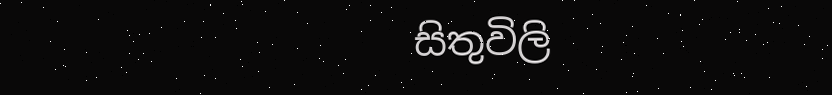සිතුවිලි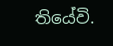තියේවි.